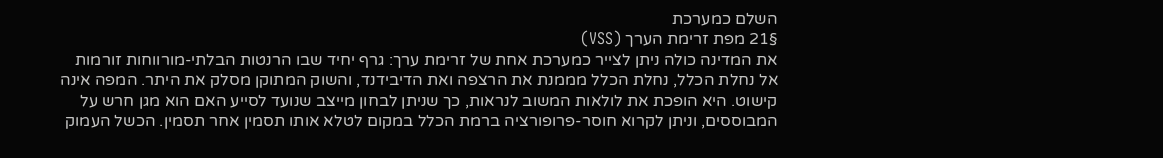השלם כמערכת
§21 מפת זרימת הערך (VSS)
את המדינה כולה ניתן לצייר כמערכת אחת של זרימת ערך: גרף יחיד שבו הרנטות הבלתי-מורווחות זורמות אל נחלת הכלל, נחלת הכלל מממנת את הרצפה ואת הדיבידנד, והשוק המתוקן מסלק את היתר. המפה אינה קישוט. היא הופכת את לולאות המשוב לנראות, כך שניתן לבחון מייצב שנועד לסייע האם הוא מגן חרש על המבוססים, וניתן לקרוא חוסר-פרופורציה ברמת הכלל במקום לטלא אותו תסמין אחר תסמין. הכשל העמוק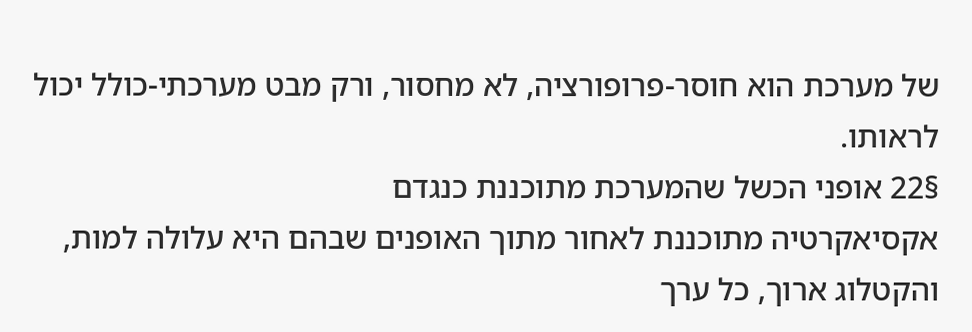של מערכת הוא חוסר-פרופורציה, לא מחסור, ורק מבט מערכתי-כולל יכול לראותו.
§22 אופני הכשל שהמערכת מתוכננת כנגדם
אקסיאקרטיה מתוכננת לאחור מתוך האופנים שבהם היא עלולה למות, והקטלוג ארוך, כל ערך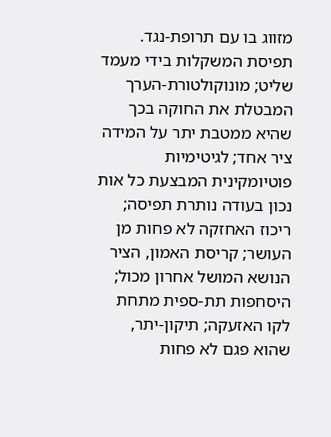מזווג בו עם תרופת-נגד. תפיסת המשקלות בידי מעמד שליט; מונוקולטורת-הערך המבטלת את החוקה בכך שהיא ממטבת יתר על המידה ציר אחד; לגיטימיות פוטיומקינית המבצעת כל אות נכון בעודה נותרת תפיסה; ריכוז האחזקה לא פחות מן העושר; קריסת האמון, הציר הנושא המושל אחרון מכול; היסחפות תת-ספית מתחת לקו האזעקה; תיקון-יתר, שהוא פגם לא פחות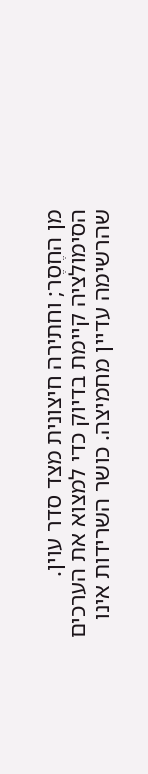מן החֶסֶר; וחתירה חיצונית מצד סדר עוין.
הסימולציה קיימת בדיוק כדי למצוא את הערכים שהרשימה עדיין מחמיצה. כושר השרידות אינו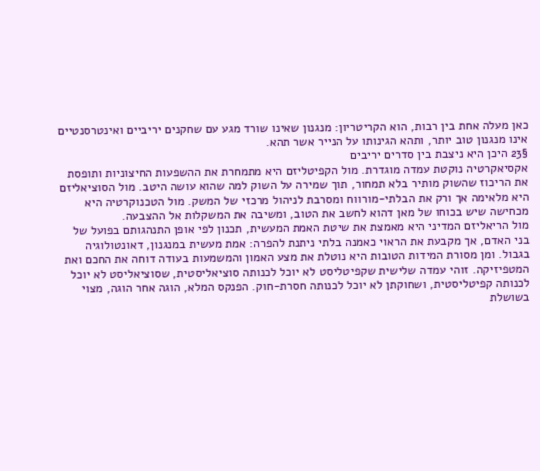כאן מעלה אחת בין רבות, הוא הקריטריון: מנגנון שאינו שורד מגע עם שחקנים יריביים ואינטרסנטיים אינו מנגנון טוב יותר, ותהא הגינותו על הנייר אשר תהא.
§23 היכן היא ניצבת בין סדרים יריבים
אקסיאקרטיה נוקטת עמדה מוגדרת. מול הקפיטליזם היא מתמחרת את ההשפעות החיצוניות ותופסת את הריכוז שהשוק מותיר בלא תמחור, תוך שמירה על השוק למה שהוא עושה היטב. מול הסוציאליזם היא מלאימה אך ורק את הבלתי-מורווח ומסרבת לניהול מרכזי של המשק. מול הטכנוקרטיה היא מכחישה שיש בכוחו של מאן דהוא לחשב את הטוב, ומשיבה את המשקלות אל ההצבעה.
מול הריאליזם המדיני היא מאמצת את שיטת האמת המעשית, תכנון לפי אופן התנהגותם בפועל של בני האדם, אך מקבעת את הראוי כאמנה בלתי ניתנת להפרה: אמת מעשית במנגנון, דאונטולוגיה בגבול. ומן מסורת המידות הטובות היא נוטלת את מצע האמון והמשמעות בעודה דוחה את החכם ואת המטפיזיקה. זוהי עמדה שלישית שקפיטליסט לא יוכל לכנותה סוציאליסטית, שסוציאליסט לא יוכל לכנותה קפיטליסטית, ושחוקתן לא יוכל לכנותה חסרת-חוק. הפנקס המלא, הוגה אחר הוגה, מצוי בשושלת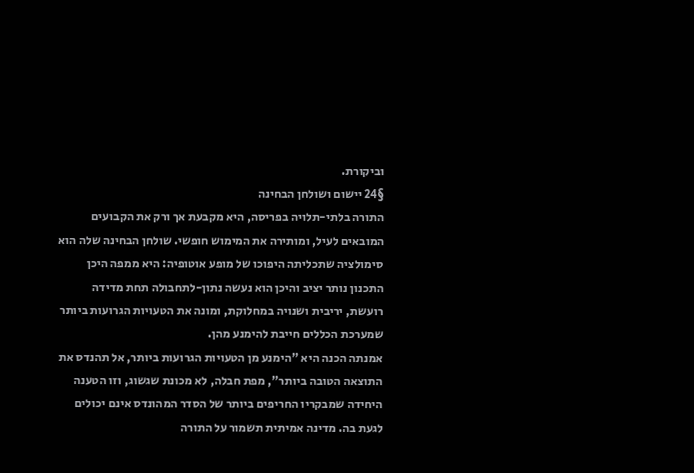וביקורת.
§24 יישום ושולחן הבחינה
התורה בלתי-תלויה בפריסה, היא מקבעת אך ורק את הקבועים המובאים לעיל, ומותירה את המימוש חופשי. שולחן הבחינה שלה הוא סימולציה שתכליתה היפוכו של מופע אוטופיה: היא ממפה היכן התכנון נותר יציב והיכן הוא נעשה נתון-לתחבולה תחת מדידה רועשת, יריבית ושנויה במחלוקת, ומונה את הטעויות הגרועות ביותר שמערכת הכללים חייבת להימנע מהן.
אמנתה הכנה היא "הימנע מן הטעויות הגרועות ביותר, אל תהנדס את התוצאה הטובה ביותר", מפת חבלה, לא מכונת שגשוג, וזו הטענה היחידה שמבקריו החריפים ביותר של הסדר המהונדס אינם יכולים לגעת בה. מדינה אמיתית תשמור על התורה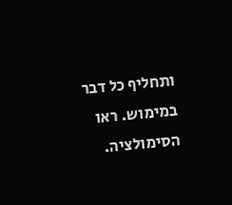ותחליף כל דבר במימוש. ראו הסימולציה.